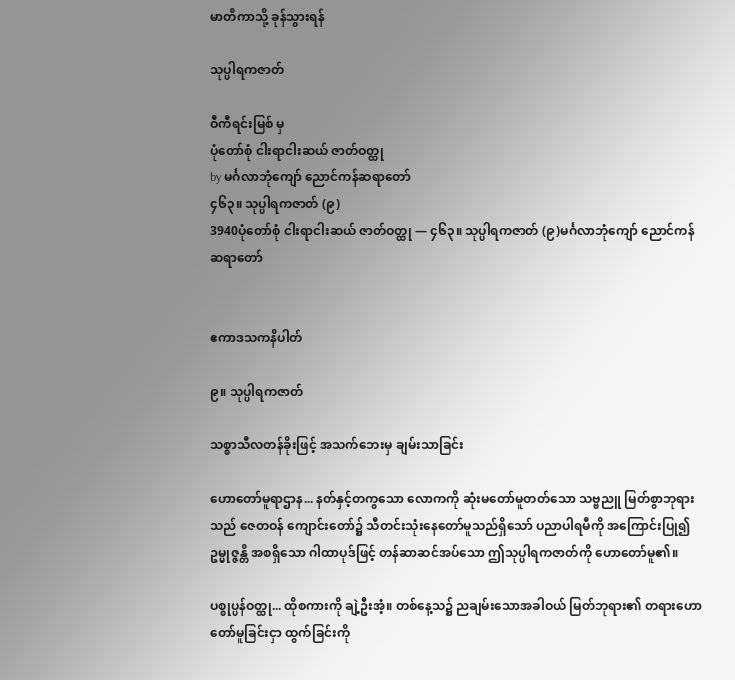မာတိကာသို့ ခုန်သွားရန်

သုပ္ပါရကဇာတ်

ဝီကီရင်းမြစ် မှ
ပုံတော်စုံ ငါးရာငါးဆယ် ဇာတ်ဝတ္ထု
by မင်္ဂလာဘုံကျော် ညောင်ကန်ဆရာတော်
၄၆၃။ သုပ္ပါရကဇာတ် (၉)
3940ပုံတော်စုံ ငါးရာငါးဆယ် ဇာတ်ဝတ္ထု — ၄၆၃။ သုပ္ပါရကဇာတ် (၉)မင်္ဂလာဘုံကျော် ညောင်ကန်ဆရာတော်


ဧကာဒသကနိပါတ်

၉။ သုပ္ပါရကဇာတ်

သစ္စာသီလတန်ခိုးဖြင့် အသက်ဘေးမှ ချမ်းသာခြင်း

ဟောတော်မူရာဌာန... နတ်နှင့်တကွသော လောကကို ဆုံးမတော်မူတတ်သော သဗ္ဗညူ မြတ်စွာဘုရားသည် ဇေတဝန် ကျောင်းတော်၌ သီတင်းသုံးနေတော်မူသည်ရှိသော် ပညာပါရမီကို အကြောင်းပြု၍ ဥမ္မုဇ္ဇန္တိ အစရှိသော ဂါထာပုဒ်ဖြင့် တန်ဆာဆင်အပ်သော ဤသုပ္ပါရကဇာတ်ကို ဟောတော်မူ၏။

ပစ္စုပ္ပန်ဝတ္ထု... ထိုစကားကို ချဲ့ဦးအံ့။ တစ်နေ့သ၌ ညချမ်းသောအခါဝယ် မြတ်ဘုရား၏ တရားဟောတော်မူခြင်းငှာ ထွက်ခြင်းကို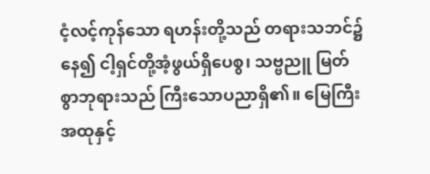ငံ့လင့်ကုန်သော ရဟန်းတို့သည် တရားသဘင်၌နေ၍ ငါ့ရှင်တို့အံ့ဖွယ်ရှိပေစွ၊ သဗ္ဗညူ မြတ်စွာဘုရားသည် ကြီးသောပညာရှိ၏။ မြေကြီးအထုနှင့်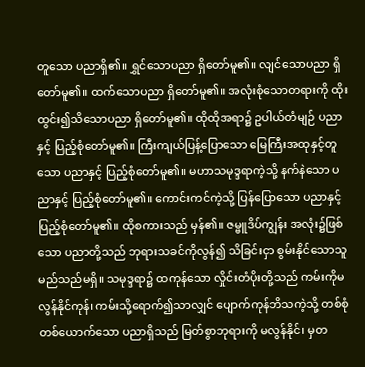တူသော ပညာရှိ၏။ ရွှင်သောပညာ ရှိတော်မူ၏။ လျင်သောပညာ ရှိတော်မူ၏။ ထက်သောပညာ ရှိတော်မူ၏။ အလုံးစုံသောတရားကို ထိုးထွင်း၍သိသောပညာ ရှိတော်မူ၏။ ထိုထိုအရာ၌ ဥပါယ်တံမျဉ် ပညာနှင့် ပြည့်စုံတော်မူ၏။ ကြီးကျယ်ပြန့်ပြောသော မြေကြီးအထုနှင့်တူသော ပညာနှင့် ပြည့်စုံတော်မူ၏။ မဟာသမုဒ္ဒရာကဲ့သို့ နက်နဲသော ပညာနှင့် ပြည့်စုံတော်မူ၏။ ကောင်းကင်ကဲ့သို့ ပြန်ပြောသော ပညာနှင့် ပြည့်စုံတော်မူ၏။ ထိုစကားသည် မှန်၏။ ဇမ္ဗူဒိပ်ကျွန်း အလုံး၌ဖြစ်သော ပညာတို့သည် ဘုရားသခင်ကိုလွန်၍ သိခြင်းငှာ စွမ်းနိုင်သောသူ မည်သည်မရှိ။ သမုဒ္ဒရာ၌ ထကုန်သော လှိုင်းတံပိုးတို့သည် ကမ်းကိုမလွန်နိုင်ကုန်၊ ကမ်းသို့ရောက်၍သာလျှင် ပျောက်ကုန်ဘိသကဲ့သို့ တစ်စုံတစ်ယောက်သော ပညာရှိသည် မြတ်စွာဘုရားကို မလွန်နိုင်၊ မှတ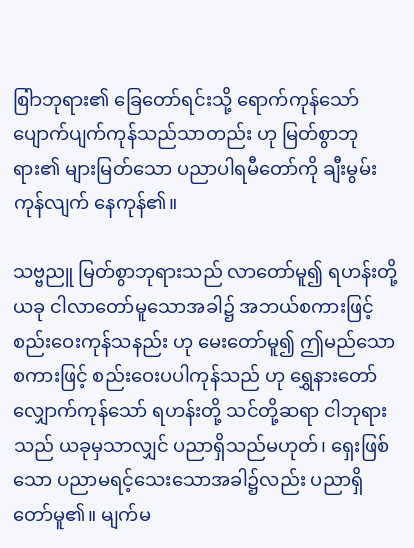စြါာဘုရား၏ ခြေတော်ရင်းသို့ ရောက်ကုန်သော် ပျောက်ပျက်ကုန်သည်သာတည်း ဟု မြတ်စွာဘုရား၏ များမြတ်သော ပညာပါရမီတော်ကို ချီးမွမ်းကုန်လျက် နေကုန်၏။

သဗ္ဗညူ မြတ်စွာဘုရားသည် လာတော်မူ၍ ရဟန်းတို့ ယခု ငါလာတော်မူသောအခါ၌ အဘယ်စကားဖြင့် စည်းဝေးကုန်သနည်း ဟု မေးတော်မူ၍ ဤမည်သော စကားဖြင့် စည်းဝေးပပါကုန်သည် ဟု ရွှေနားတော် လျှောက်ကုန်သော် ရဟန်းတို့ သင်တို့ဆရာ ငါဘုရားသည် ယခုမှသာလျှင် ပညာရှိသည်မဟုတ်၊ ရှေးဖြစ်သော ပညာမရင့်သေးသောအခါ၌လည်း ပညာရှိတော်မူ၏။ မျက်မ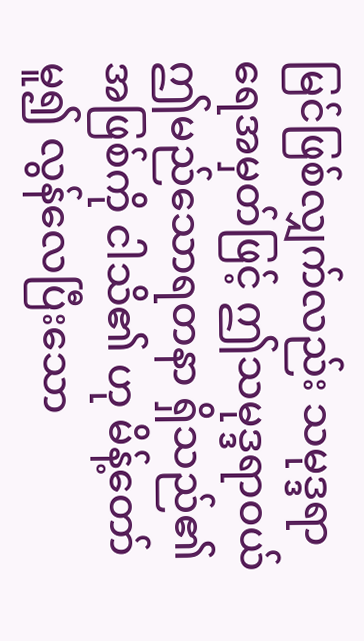မြင်ဖြစ်လျှက်လည်း သမုဒ္ဒရာရေအမှတ်ဖြင့် ဤသမုဒ္ဒရာဝယ် ဤမည်သောရတနာ ရှိသည်၏အဖြစ်ကို ငါသိ၏ ဟု မိန့်တော်မူ၍ လွန်လေပြီးသော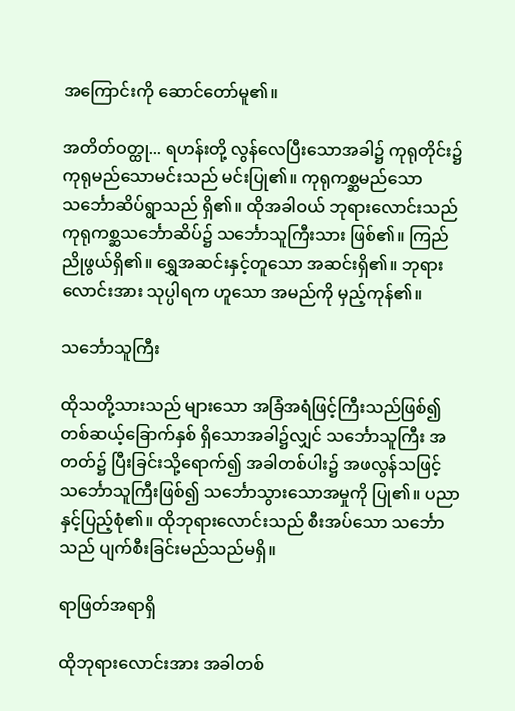အကြောင်းကို ဆောင်တော်မူ၏။

အတိတ်ဝတ္ထု... ရဟန်းတို့ လွန်လေပြီးသောအခါ၌ ကုရုတိုင်း၌ ကုရုမည်သောမင်းသည် မင်းပြု၏။ ကုရုကစ္ဆမည်သော သင်္ဘောဆိပ်ရွာသည် ရှိ၏။ ထိုအခါဝယ် ဘုရားလောင်းသည် ကုရုကစ္ဆသင်္ဘောဆိပ်၌ သင်္ဘောသူကြီးသား ဖြစ်၏။ ကြည်ညိုဖွယ်ရှိ၏။ ရွှေအဆင်းနှင့်တူသော အဆင်းရှိ၏။ ဘုရားလောင်းအား သုပ္ပါရက ဟူသော အမည်ကို မှည့်ကုန်၏။

သင်္ဘောသူကြီး

ထိုသတို့သားသည် များသော အခြံအရံဖြင့်ကြီးသည်ဖြစ်၍ တစ်ဆယ့်ခြောက်နှစ် ရှိသောအခါ၌လျှင် သင်္ဘောသူကြီး အတတ်၌ ပြီးခြင်းသို့ရောက်၍ အခါတစ်ပါး၌ အဖလွန်သဖြင့် သင်္ဘောသူကြီးဖြစ်၍ သင်္ဘောသွားသောအမှုကို ပြု၏။ ပညာနှင့်ပြည့်စုံ၏။ ထိုဘုရားလောင်းသည် စီးအပ်သော သင်္ဘောသည် ပျက်စီးခြင်းမည်သည်မရှိ။

ရာဖြတ်အရာရှိ

ထိုဘုရားလောင်းအား အခါတစ်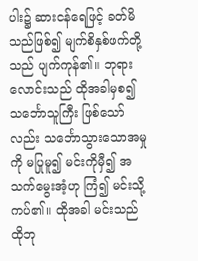ပါး၌ ဆားငန်ရေဖြင့် ခတ်မိသည်ဖြစ်၍ မျက်စိနှစ်ဖက်တို့သည် ပျက်ကုန်၏။ ဘုရားလောင်းသည် ထိုအခါမှစ၍ သင်္ဘောသူကြီး ဖြစ်သော်လည်း သင်္ဘောသွားသောအမှုကို မပြုမူ၍ မင်းကိုမှီ၍ အသက်မွေးအံ့ဟု ကြံ၍ မင်းသို့ကပ်၏။ ထိုအခါ မင်းသည် ထိုဘု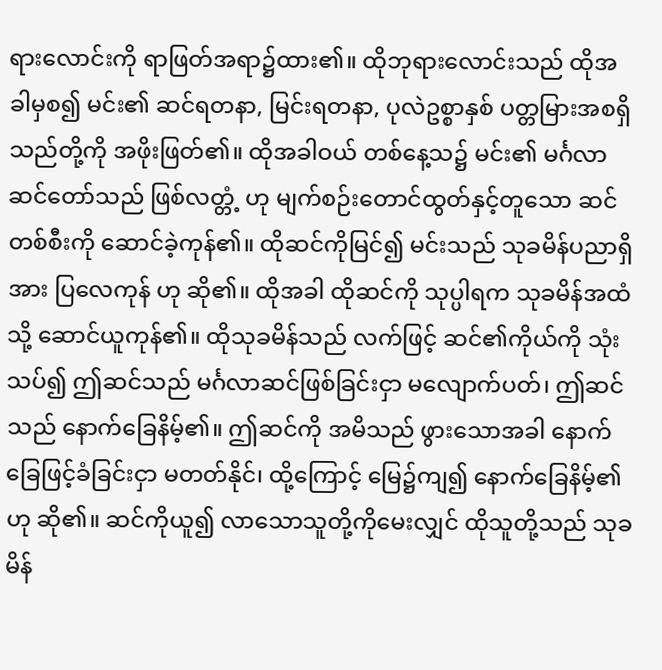ရားလောင်းကို ရာဖြတ်အရာ၌ထား၏။ ထိုဘုရားလောင်းသည် ထိုအခါမှစ၍ မင်း၏ ဆင်ရတနာ, မြင်းရတနာ, ပုလဲဥစ္စာနှစ် ပတ္တမြားအစရှိသည်တို့ကို အဖိုးဖြတ်၏။ ထိုအခါဝယ် တစ်နေ့သ၌ မင်း၏ မင်္ဂလာဆင်တော်သည် ဖြစ်လတ္တံ့ ဟု မျက်စဉ်းတောင်ထွတ်နှင့်တူသော ဆင်တစ်စီးကို ဆောင်ခဲ့ကုန်၏။ ထိုဆင်ကိုမြင်၍ မင်းသည် သုခမိန်ပညာရှိအား ပြလေကုန် ဟု ဆို၏။ ထိုအခါ ထိုဆင်ကို သုပ္ပါရက သုခမိန်အထံသို့ ဆောင်ယူကုန်၏။ ထိုသုခမိန်သည် လက်ဖြင့် ဆင်၏ကိုယ်ကို သုံးသပ်၍ ဤဆင်သည် မင်္ဂလာဆင်ဖြစ်ခြင်းငှာ မလျောက်ပတ်၊ ဤဆင်သည် နောက်ခြေနိမ့်၏။ ဤဆင်ကို အမိသည် ဖွားသောအခါ နောက်ခြေဖြင့်ခံခြင်းငှာ မတတ်နိုင်၊ ထို့ကြောင့် မြေ၌ကျ၍ နောက်ခြေနိမ့်၏ ဟု ဆို၏။ ဆင်ကိုယူ၍ လာသောသူတို့ကိုမေးလျှင် ထိုသူတို့သည် သုခမိန်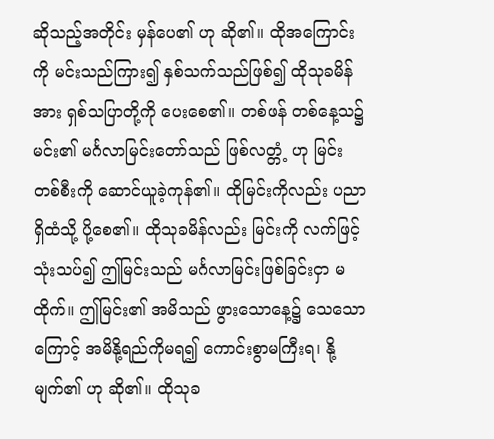ဆိုသည့်အတိုင်း မှန်ပေ၏ ဟု ဆို၏။ ထိုအကြောင်းကို မင်းသည်ကြား၍ နှစ်သက်သည်ဖြစ်၍ ထိုသုခမိန်အား ရှစ်သပြာတို့ကို ပေးစေ၏။ တစ်ဖန် တစ်နေ့သ၌ မင်း၏ မင်္ဂလာမြင်းတော်သည် ဖြစ်လတ္တံ့ ဟု မြင်းတစ်စီးကို ဆောင်ယူခဲ့ကုန်၏။ ထိုမြင်းကိုလည်း ပညာရှိထံသို့ ပို့စေ၏။ ထိုသုခမိန်လည်း မြင်းကို လက်ဖြင့်သုံးသပ်၍ ဤမြင်းသည် မင်္ဂလာမြင်းဖြစ်ခြင်းငှာ မထိုက်။ ဤမြင်း၏ အမိသည် ဖွားသောနေ့၌ သေသောကြောင့် အမိနို့ရည်ကိုမရ၍ ကောင်းစွာမကြီးရ၊ နို့ မျက်၏ ဟု ဆို၏။ ထိုသုခ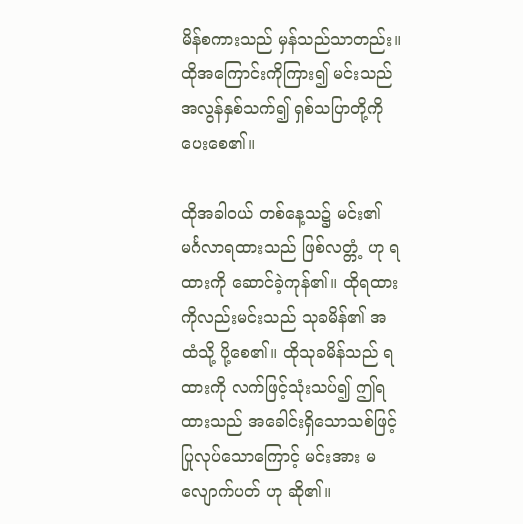မိန်စကားသည် မှန်သည်သာတည်း။ ထိုအကြောင်းကိုကြား၍ မင်းသည် အလွန်နှစ်သက်၍ ရှစ်သပြာတို့ကို ပေးစေ၏။

ထိုအခါဝယ် တစ်နေ့သ၌ မင်း၏ မင်္ဂလာရထားသည် ဖြစ်လတ္တံ့ ဟု ရထားကို ဆောင်ခဲ့ကုန်၏။ ထိုရထားကိုလည်းမင်းသည် သုခမိန်၏ အထံသို့ ပို့စေ၏။ ထိုသုခမိန်သည် ရထားကို လက်ဖြင့်သုံးသပ်၍ ဤရထားသည် အခေါင်းရှိသောသစ်ဖြင့် ပြုလုပ်သောကြောင့် မင်းအား မလျောက်ပတ် ဟု ဆို၏။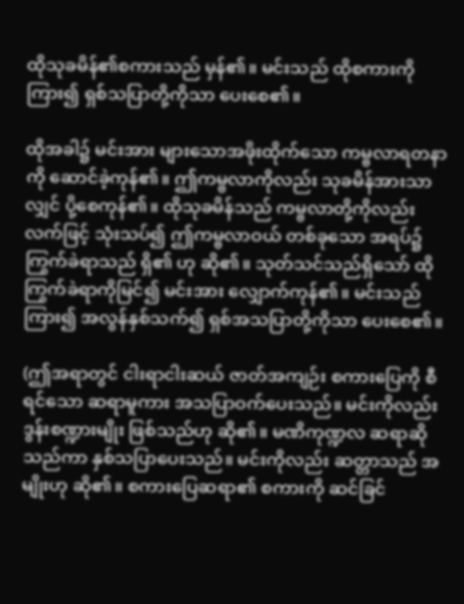ထိုသုခမိန်၏စကားသည် မှန်၏။ မင်းသည် ထိုစကားကိုကြား၍ ရှစ်သပြာတို့ကိုသာ ပေးစေ၏။

ထိုအခါ၌ မင်းအား များသောအဖိုးထိုက်သော ကမ္ဗလာရတနာကို ဆောင်ခဲ့ကုန်၏။ ဤကမ္ဗလာကိုလည်း သုခမိန်အားသာလျှင် ပို့စေကုန်၏။ ထိုသုခမိန်သည် ကမ္ဗလာတို့ကိုလည်း လက်ဖြင့် သုံးသပ်၍ ဤကမ္ဗလာဝယ် တစ်ခုသော အရပ်၌ ကြွက်ခဲရာသည် ရှိ၏ ဟု ဆို၏။ သုတ်သင်သည်ရှိသော် ထိုကြွက်ခဲရာကိုမြင်၍ မင်းအား လျှောက်ကုန်၏။ မင်းသည်ကြား၍ အလွန်နှစ်သက်၍ ရှစ်အသပြာတို့ကိုသာ ပေးစေ၏။

(ဤအရာတွင် ငါးရာငါးဆယ် ဇာတ်အကျဉ်း စကားပြေကို စီရင်သော ဆရာမူကား အသပြာဝက်ပေးသည်။ မင်းကိုလည်း ဒွန်းစဏ္ဍားမျိုး ဖြစ်သည်ဟု ဆို၏။ မဏိကုဏ္ဍလ ဆရာဆိုသည်ကာ နှစ်သပြာပေးသည်။ မင်းကိုလည်း ဆတ္တာသည် အမျိုးဟု ဆို၏။ စကားပြေဆရာ၏ စကားကို ဆင်ခြင်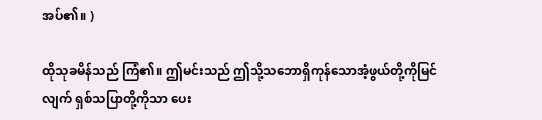အပ်၏။ )

ထိုသုခမိန်သည် ကြံ၏။ ဤမင်းသည် ဤသို့သဘောရှိကုန်သောအံ့ဖွယ်တို့ကိုမြင်လျက် ရှစ်သပြာတို့ကိုသာ ပေး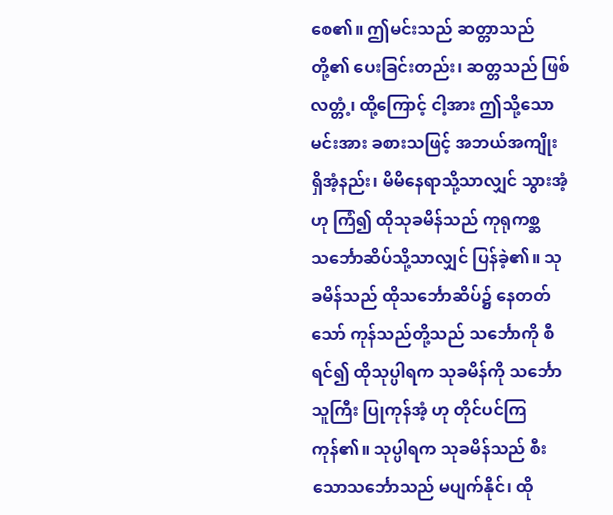စေ၏။ ဤမင်းသည် ဆတ္တာသည်တို့၏ ပေးခြင်းတည်း၊ ဆတ္တသည် ဖြစ်လတ္တံ့၊ ထို့ကြောင့် ငါ့အား ဤသို့သောမင်းအား ခစားသဖြင့် အဘယ်အကျိုး ရှိအံ့နည်း၊ မိမိနေရာသို့သာလျှင် သွားအံ့ ဟု ကြံ၍ ထိုသုခမိန်သည် ကုရုကစ္ဆ သင်္ဘောဆိပ်သို့သာလျှင် ပြန်ခဲ့၏။ သုခမိန်သည် ထိုသင်္ဘောဆိပ်၌ နေတတ်သော် ကုန်သည်တို့သည် သင်္ဘောကို စီရင်၍ ထိုသုပ္ပါရက သုခမိန်ကို သင်္ဘောသူကြီး ပြုကုန်အံ့ ဟု တိုင်ပင်ကြကုန်၏။ သုပ္ပါရက သုခမိန်သည် စီးသောသင်္ဘောသည် မပျက်နိုင်၊ ထို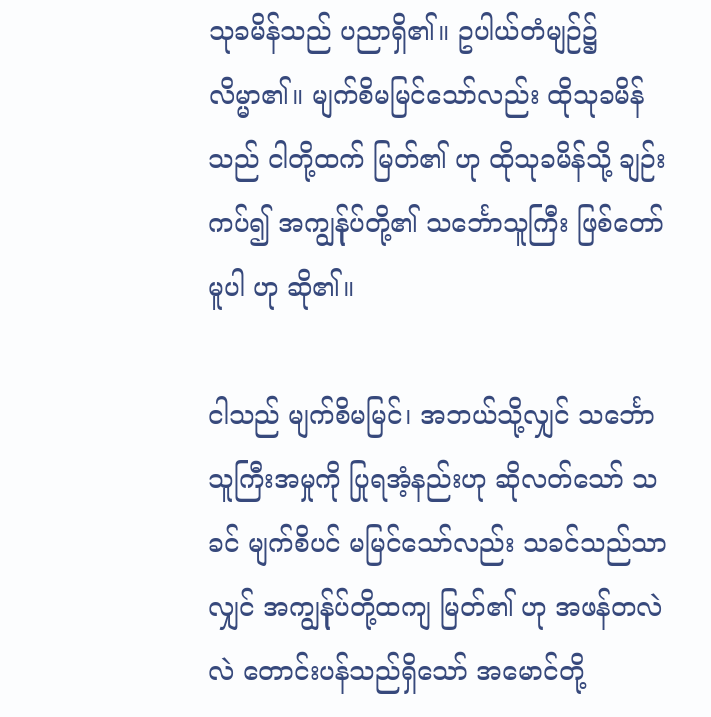သုခမိန်သည် ပညာရှိ၏။ ဥပါယ်တံမျဉ်၌ လိမ္မာ၏။ မျက်စိမမြင်သော်လည်း ထိုသုခမိန်သည် ငါတို့ထက် မြတ်၏ ဟု ထိုသုခမိန်သို့ ချဉ်းကပ်၍ အကျွန်ုပ်တို့၏ သင်္ဘောသူကြီး ဖြစ်တော်မူပါ ဟု ဆို၏။

ငါသည် မျက်စိမမြင်၊ အဘယ်သို့လျှင် သင်္ဘောသူကြီးအမှုကို ပြုရအံ့နည်းဟု ဆိုလတ်သော် သခင် မျက်စိပင် မမြင်သော်လည်း သခင်သည်သာလျှင် အကျွန်ုပ်တို့ထကျ မြတ်၏ ဟု အဖန်တလဲလဲ တောင်းပန်သည်ရှိသော် အမောင်တို့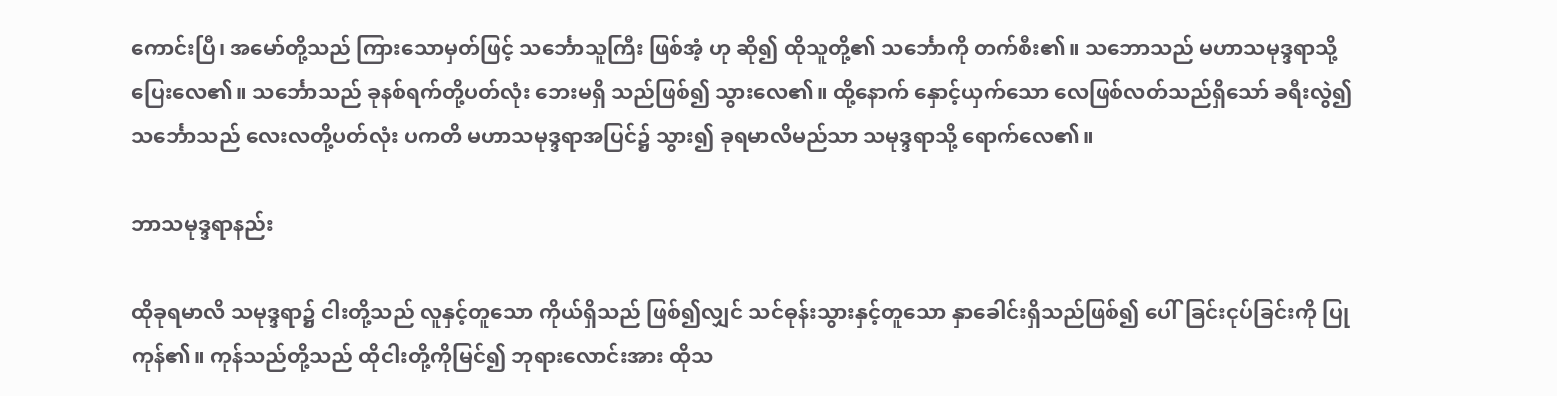ကောင်းပြီ၊ အမော်တို့သည် ကြားသောမှတ်ဖြင့် သင်္ဘောသူကြီး ဖြစ်အံ့ ဟု ဆို၍ ထိုသူတို့၏ သင်္ဘောကို တက်စီး၏။ သဘောသည် မဟာသမုဒ္ဒရာသို့ ပြေးလေ၏။ သင်္ဘောသည် ခုနစ်ရက်တို့ပတ်လုံး ဘေးမရှိ သည်ဖြစ်၍ သွားလေ၏။ ထို့နောက် နှောင့်ယှက်သော လေဖြစ်လတ်သည်ရှိသော် ခရီးလွဲ၍ သင်္ဘောသည် လေးလတို့ပတ်လုံး ပကတိ မဟာသမုဒ္ဒရာအပြင်၌ သွား၍ ခုရမာလိမည်သာ သမုဒ္ဒရာသို့ ရောက်လေ၏။

ဘာသမုဒ္ဒရာနည်း

ထိုခုရမာလိ သမုဒ္ဒရာ၌ ငါးတို့သည် လူနှင့်တူသော ကိုယ်ရှိသည် ဖြစ်၍လျှင် သင်ဓုန်းသွားနှင့်တူသော နှာခေါင်းရှိသည်ဖြစ်၍ ပေါ်ခြင်းငုပ်ခြင်းကို ပြုကုန်၏။ ကုန်သည်တို့သည် ထိုငါးတို့ကိုမြင်၍ ဘုရားလောင်းအား ထိုသ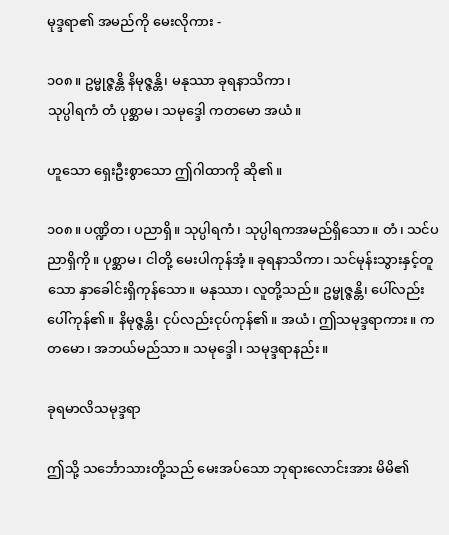မုဒ္ဒရာ၏ အမည်ကို မေးလိုကား -

၁၀၈။ ဥမ္မုဇ္ဇန္တိ နိမုဇ္ဇန္တိ၊ မနုဿာ ခုရနာသိကာ၊
သုပ္ပါရကံ တံ ပုစ္ဆာမ၊ သမုဒ္ဒေါ ကတမော အယံ။

ဟူသော ရှေးဦးစွာသော ဤဂါထာကို ဆို၏။

၁၀၈။ ပဏ္ဍိတ၊ ပညာရှိ။ သုပ္ပါရကံ၊ သုပ္ပါရကအမည်ရှိသော။ တံ၊ သင်ပညာရှိကို။ ပုစ္ဆာမ၊ ငါတို့ မေးပါကုန်အံ့။ ခုရနာသိကာ၊ သင်မုန်းသွားနှင့်တူသော နှာခေါင်းရှိကုန်သော။ မနုဿာ၊ လူတို့သည်။ ဥမ္မုဇ္ဇန္တိ၊ ပေါ်လည်း ပေါ်ကုန်၏။ နိမုဇ္ဇန္တိ၊ ငုပ်လည်းငုပ်ကုန်၏။ အယံ၊ ဤသမုဒ္ဒရာကား။ ကတမော၊ အဘယ်မည်သာ။ သမုဒ္ဒေါ၊ သမုဒ္ဒရာနည်း။

ခုရမာလိသမုဒ္ဒရာ

ဤသို့ သင်္ဘောသားတို့သည် မေးအပ်သော ဘုရားလောင်းအား မိမိ၏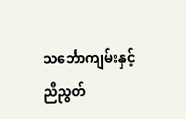သင်္ဘောကျမ်းနှင့် ညီညွတ်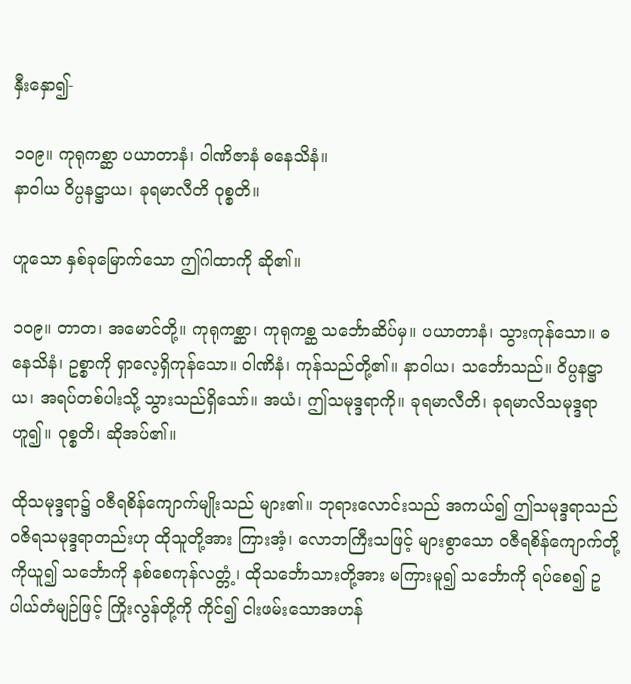နှီးနှော၍-

၁၀၉။ ကုရုကစ္ဆာ ပယာတာနံ၊ ဝါဏိဇာနံ ဓနေသိနံ။
နာဝါယ ဝိပ္ပနဋ္ဌာယ၊ ခုရမာလီတိ ဝုစ္စတိ။

ဟူသော နှစ်ခုမြောက်သော ဤဂါထာကို ဆို၏။

၁၀၉။ တာတ၊ အမောင်တို့။ ကုရုကစ္ဆာ၊ ကုရုကစ္ဆ သင်္ဘောဆိပ်မှ။ ပယာတာနံ၊ သွားကုန်သော။ ဓနေသိနံ၊ ဥစ္စာကို ရှာလေ့ရှိကုန်သော။ ဝါဏိနံ၊ ကုန်သည်တို့၏။ နာဝါယ၊ သင်္ဘောသည်။ ဝိပ္ပနဋ္ဌာယ၊ အရပ်တစ်ပါးသို့ သွားသည်ရှိသော်။ အယံ၊ ဤသမုဒ္ဒရာကို။ ခုရမာလီတိ၊ ခုရမာလိသမုဒ္ဒရာဟူ၍။ ဝုစ္စတိ၊ ဆိုအပ်၏။

ထိုသမုဒ္ဒရာ၌ ဝဇီရစိန်ကျောက်မျိုးသည် များ၏။ ဘုရားလောင်းသည် အကယ်၍ ဤသမုဒ္ဒရာသည် ဝဇိရသမုဒ္ဒရာတည်းဟု ထိုသူတို့အား ကြားအံ့၊ လောဘကြီးသဖြင့် များစွာသော ဝဇီရစိန်ကျောက်တို့ကိုယူ၍ သင်္ဘောကို နစ်စေကုန်လတ္တံ့၊ ထိုသင်္ဘောသားတို့အား မကြားမူ၍ သင်္ဘောကို ရပ်စေ၍ ဥပါယ်တံမျဉ်ဖြင့် ကြိုးလွန်တို့ကို ကိုင်၍ ငါးဖမ်းသောအဟန်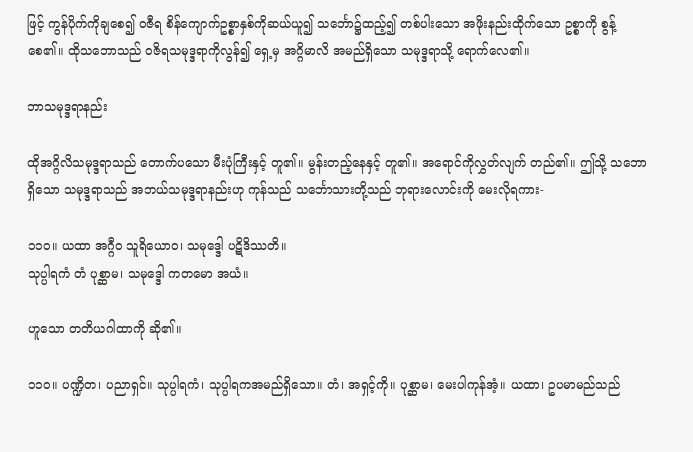ဖြင့် ကွန်ပိုက်ကိုချစေ၍ ဝဇီရ စိန်ကျောက်ဥစ္စာနှစ်ကိုဆယ်ယူ၍ သင်္ဘော၌ထည့်၍ တစ်ပါးသော အဖိုးနည်းထိုက်သော ဥစ္စာကို စွန့်စေ၏။ ထိုသဘောသည် ဝဇိရသမုဒ္ဒရာကိုလွန်၍ ရှေ့မှ အဂ္ဂိမာလိ အမည်ရှိသော သမုဒ္ဒရာသို့ ရောက်လေ၏။

ဘာသမုဒ္ဒရာနည်း

ထိုအဂ္ဂိလိသမုဒ္ဒရာသည် တောက်ပသော မီးပုံကြီးနှင့် တူ၏။ မွန်းတည့်နေနှင့် တူ၏။ အရောင်ကိုလွှတ်လျက် တည်၏။ ဤသို့ သဘောရှိသော သမုဒ္ဒရာသည် အဘယ်သမုဒ္ဒရာနည်းဟု ကုန်သည် သင်္ဘောသားတို့သည် ဘုရားလောင်းကို မေးလိုရကား-

၁၁၀။ ယထာ အဂ္ဂီဝ သူရိယောဝ၊ သမုဒ္ဒေါ ပဋိဒိဿတိ။
သုပ္ပါရကံ တံ ပုစ္ဆာမ၊ သမုဒ္ဒေါ ကတမော အယံ။

ဟူသော တတိယဂါထာကို ဆို၏။

၁၁၀။ ပဏ္ဍိတ၊ ပညာရှင်။ သုပ္ပါရကံ၊ သုပ္ပါရကအမည်ရှိသော။ တံ၊ အရှင့်ကို။ ပုစ္ဆာမ၊ မေးပါကုန်အံ့။ ယထာ၊ ဥပမာမည်သည်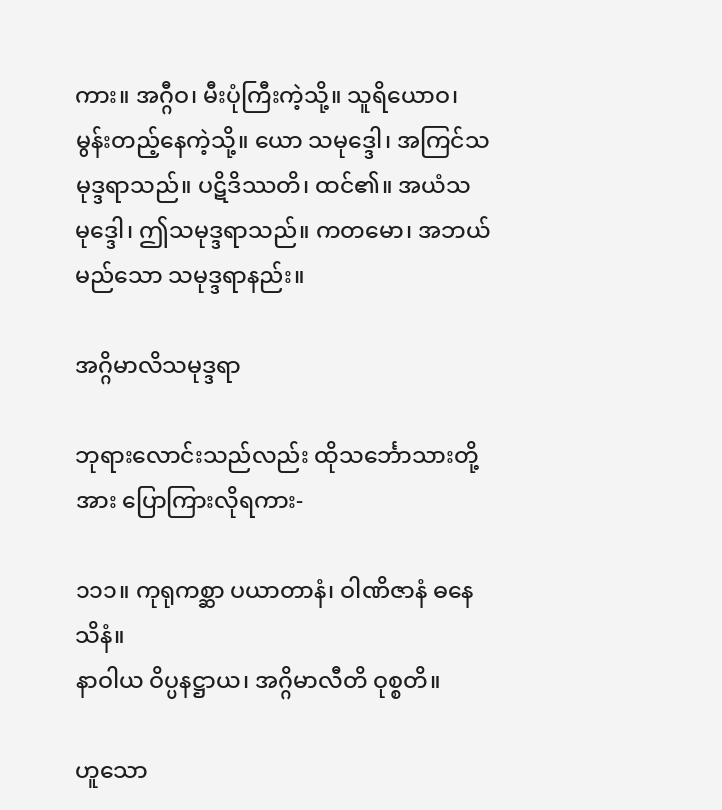ကား။ အဂ္ဂီဝ၊ မီးပုံကြီးကဲ့သို့။ သူရိယောဝ၊ မွန်းတည့်နေကဲ့သို့။ ယော သမုဒ္ဒေါ၊ အကြင်သမုဒ္ဒရာသည်။ ပဋိဒိဿတိ၊ ထင်၏။ အယံသမုဒ္ဒေါ၊ ဤသမုဒ္ဒရာသည်။ ကတမော၊ အဘယ်မည်သော သမုဒ္ဒရာနည်း။

အဂ္ဂိမာလိသမုဒ္ဒရာ

ဘုရားလောင်းသည်လည်း ထိုသင်္ဘောသားတို့အား ပြောကြားလိုရကား-

၁၁၁။ ကုရုကစ္ဆာ ပယာတာနံ၊ ဝါဏိဇာနံ ဓနေသိနံ။
နာဝါယ ဝိပ္ပနဋ္ဌာယ၊ အဂ္ဂိမာလီတိ ဝုစ္စတိ။

ဟူသော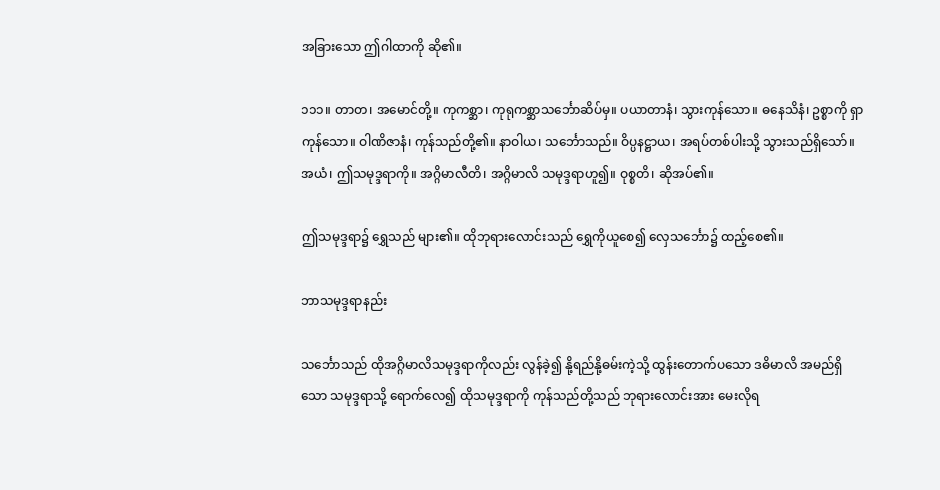အခြားသော ဤဂါထာကို ဆို၏။

၁၁၁။ တာတ၊ အမောင်တို့။ ကုကစ္ဆာ၊ ကုရုကစ္ဆာသင်္ဘောဆိပ်မှ။ ပယာတာနံ၊ သွားကုန်သော။ ဓနေသိနံ၊ ဥစ္စာကို ရှာကုန်သော။ ဝါဏိဇာနံ၊ ကုန်သည်တို့၏။ နာဝါယ၊ သင်္ဘောသည်။ ဝိပ္ပနဋ္ဌာယ၊ အရပ်တစ်ပါးသို့ သွားသည်ရှိသော်။ အယံ၊ ဤသမုဒ္ဒရာကို။ အဂ္ဂိမာလီတိ၊ အဂ္ဂိမာလိ သမုဒ္ဒရာဟူ၍။ ဝုစ္စတိ၊ ဆိုအပ်၏။

ဤသမုဒ္ဒရာ၌ ရွှေသည် များ၏။ ထိုဘုရားလောင်းသည် ရွှေကိုယူစေ၍ လှေသင်္ဘော၌ ထည့်စေ၏။

ဘာသမုဒ္ဒရာနည်း

သင်္ဘောသည် ထိုအဂ္ဂိမာလိသမုဒ္ဒရာကိုလည်း လွန်ခဲ့၍ နို့ရည်နို့ဓမ်းကဲ့သို့ ထွန်းတောက်ပသော ဒဓိမာလိ အမည်ရှိသော သမုဒ္ဒရာသို့ ရောက်လေ၍ ထိုသမုဒ္ဒရာကို ကုန်သည်တို့သည် ဘုရားလောင်းအား မေးလိုရ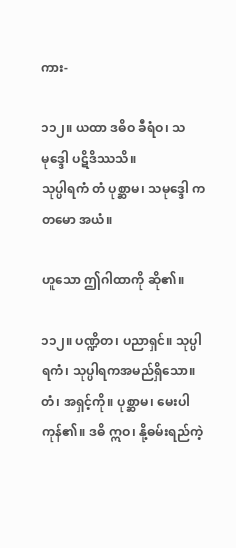ကား-

၁၁၂။ ယထာ ဒဓိဝ ခီရံဝ၊ သမုဒ္ဒေါ ပဋိဒိဿသိ။
သုပ္ပါရကံ တံ ပုစ္ဆာမ၊ သမုဒ္ဒေါ ကတမော အယံ။

ဟူသော ဤဂါထာကို ဆို၏။

၁၁၂။ ပဏ္ဍိတ၊ ပညာရှင်။ သုပ္ပါရကံ၊ သုပ္ပါရကအမည်ရှိသော။ တံ၊ အရှင့်ကို။ ပုစ္ဆာမ၊ မေးပါကုန်၏။ ဒဓိ ဣဝ၊ နို့ဓမ်းရည်ကဲ့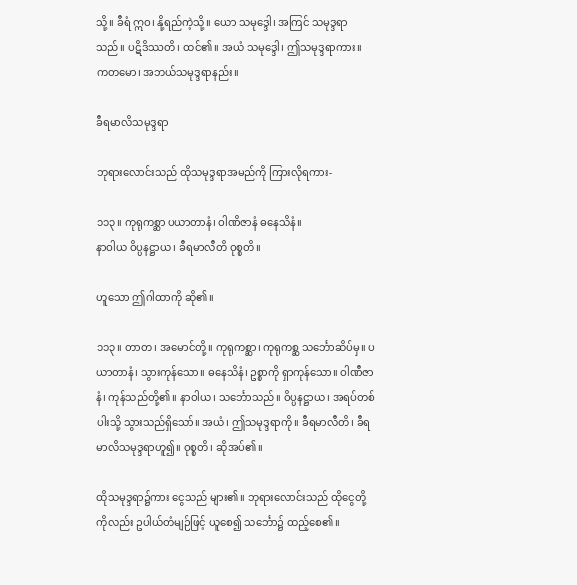သို့။ ခီရံ ဣဝ၊ နို့ရည်ကဲ့သို့။ ယော သမုဒ္ဒေါ၊ အကြင် သမုဒ္ဒရာသည်။ ပဋိဒိဿတိ၊ ထင်၏။ အယံ သမုဒ္ဒေါ၊ ဤသမုဒ္ဒရာကား။ ကတမော၊ အဘယ်သမုဒ္ဒရာနည်း။

ခီရမာလိသမုဒ္ဒရာ

ဘုရားလောင်းသည် ထိုသမုဒ္ဒရာအမည်ကို ကြားလိုရကား-

၁၁၃။ ကုရုကစ္ဆာ ပယာတာနံ၊ ဝါဏိဇာနံ ဓနေသိနံ။
နာဝါယ ဝိပ္ပနဋ္ဌာယ၊ ခီရမာလီတိ ဝုစ္စတိ။

ဟူသော ဤဂါထာကို ဆို၏။

၁၁၃။ တာတ၊ အမောင်တို့။ ကုရုကစ္ဆာ၊ ကုရုကစ္ဆ သင်္ဘောဆိပ်မှ။ ပယာတာနံ၊ သွားကုန်သော။ ဓနေသိနံ၊ ဥစ္စာကို ရှာကုန်သော။ ဝါဏီဇာနံ၊ ကုန်သည်တို့၏။ နာဝါယ၊ သင်္ဘောသည်။ ဝိပ္ပနဋ္ဌာယ၊ အရပ်တစ်ပါးသို့ သွားသည်ရှိသော်။ အယံ၊ ဤသမုဒ္ဒရာကို။ ခီရမာလီတိ၊ ခီရမာလိသမုဒ္ဒရာဟူ၍။ ဝုစ္စတိ၊ ဆိုအပ်၏။

ထိုသမုဒ္ဒရာ၌ကား ငွေသည် များ၏။ ဘုရားလောင်းသည် ထိုငွေတို့ကိုလည်း ဥပါယ်တံမျဉ်ဖြင့် ယူစေ၍ သင်္ဘော၌ ထည့်စေ၏။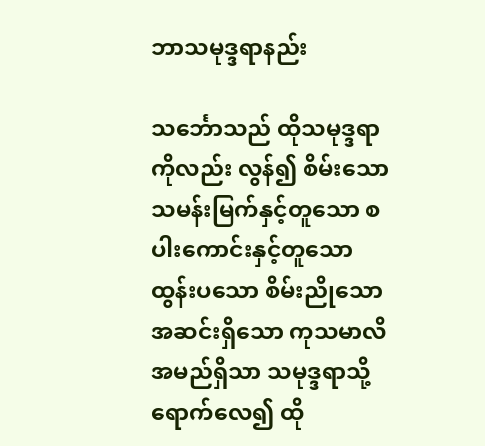ဘာသမုဒ္ဒရာနည်း

သင်္ဘောသည် ထိုသမုဒ္ဒရာကိုလည်း လွန်၍ စိမ်းသော သမန်းမြက်နှင့်တူသော စပါးကောင်းနှင့်တူသော ထွန်းပသော စိမ်းညိုသော အဆင်းရှိသော ကုသမာလိ အမည်ရှိသာ သမုဒ္ဒရာသို့ ရောက်လေ၍ ထို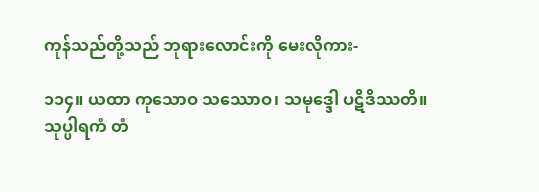ကုန်သည်တို့သည် ဘုရားလောင်းကို မေးလိုကား-

၁၁၄။ ယထာ ကုသောဝ သဿောဝ၊ သမုဒ္ဒေါ ပဋိဒိဿတိ။
သုပ္ပါရကံ တံ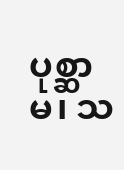ပုစ္ဆာမ၊ သ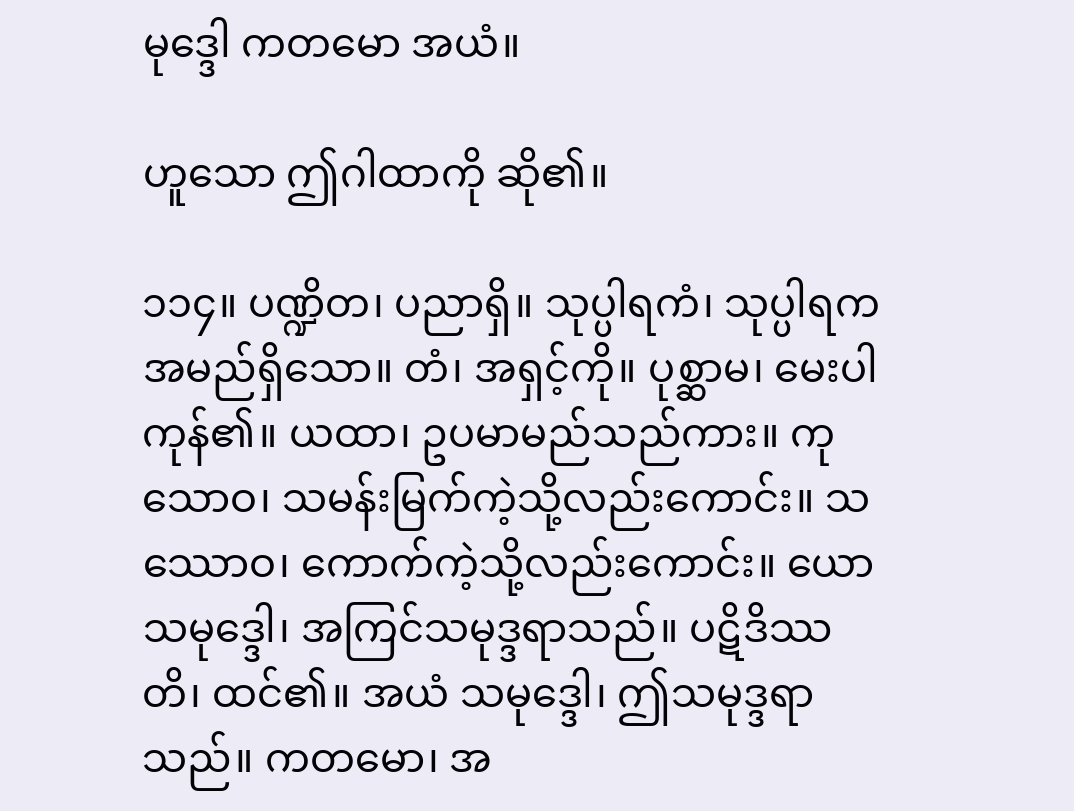မုဒ္ဒေါ ကတမော အယံ။

ဟူသော ဤဂါထာကို ဆို၏။

၁၁၄။ ပဏ္ဍိတ၊ ပညာရှိ။ သုပ္ပါရကံ၊ သုပ္ပါရက အမည်ရှိသော။ တံ၊ အရှင့်ကို။ ပုစ္ဆာမ၊ မေးပါကုန်၏။ ယထာ၊ ဥပမာမည်သည်ကား။ ကုသောဝ၊ သမန်းမြက်ကဲ့သို့လည်းကောင်း။ သဿောဝ၊ ကောက်ကဲ့သို့လည်းကောင်း။ ယော သမုဒ္ဒေါ၊ အကြင်သမုဒ္ဒရာသည်။ ပဋိဒိဿတိ၊ ထင်၏။ အယံ သမုဒ္ဒေါ၊ ဤသမုဒ္ဒရာသည်။ ကတမော၊ အ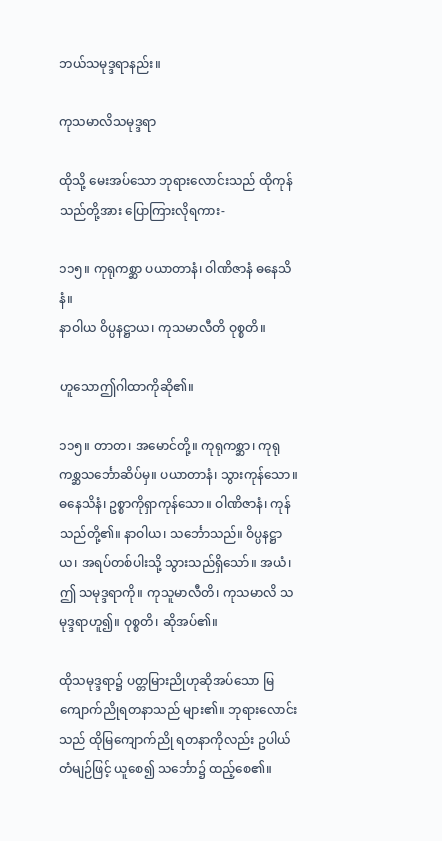ဘယ်သမုဒ္ဒရာနည်း။

ကုသမာလိသမုဒ္ဒရာ

ထိုသို့ မေးအပ်သော ဘုရားလောင်းသည် ထိုကုန်သည်တို့အား ပြောကြားလိုရကား-

၁၁၅။ ကုရုကစ္ဆာ ပယာတာနံ၊ ဝါဏိဇာနံ ဓနေသိနံ။
နာဝါယ ဝိပ္ပနဋ္ဌာယ၊ ကုသမာလီတိ ဝုစ္စတိ။

ဟူသောဤဂါထာကိုဆို၏။

၁၁၅။ တာတ၊ အမောင်တို့။ ကုရုကစ္ဆာ၊ ကုရုကစ္ဆသင်္ဘောဆိပ်မှ။ ပယာတာနံ၊ သွားကုန်သော။ ဓနေသိနံ၊ ဥစ္စာကိုရှာကုန်သော။ ဝါဏိဇာနံ၊ ကုန်သည်တို့၏။ နာဝါယ၊ သင်္ဘောသည်။ ဝိပ္ပနဋ္ဌာယ၊ အရပ်တစ်ပါးသို့ သွားသည်ရှိသော်။ အယံ၊ ဤ သမုဒ္ဒရာကို။ ကုသူမာလီတိ၊ ကုသမာလိ သမုဒ္ဒရာဟူ၍။ ဝုစ္စတိ၊ ဆိုအပ်၏။

ထိုသမုဒ္ဒရာ၌ ပတ္တမြားညိုဟုဆိုအပ်သော မြကျောက်ညိုရတနာသည် များ၏။ ဘုရားလောင်းသည် ထိုမြကျောက်ညို ရတနာကိုလည်း ဥပါယ်တံမျဉ်ဖြင့် ယူစေ၍ သင်္ဘော၌ ထည့်စေ၏။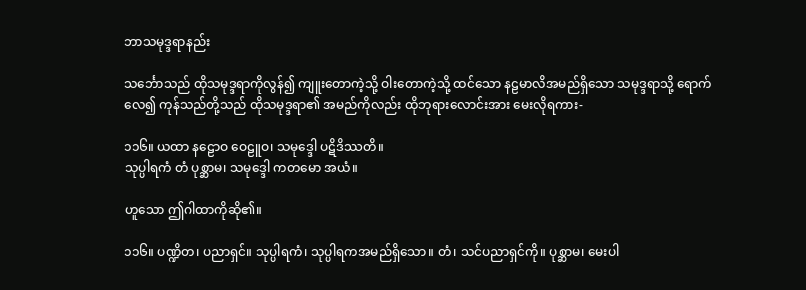ဘာသမုဒ္ဒရာနည်း

သင်္ဘောသည် ထိုသမုဒ္ဒရာကိုလွန်၍ ကျူးတောကဲ့သို့ ဝါးတောကဲ့သို့ ထင်သော နဠမာလိအမည်ရှိသော သမုဒ္ဒရာသို့ ရောက်လေ၍ ကုန်သည်တို့သည် ထိုသမုဒ္ဒရာ၏ အမည်ကိုလည်း ထိုဘုရားလောင်းအား မေးလိုရကား-

၁၁၆။ ယထာ နဠောဝ ဝေဠူဝ၊ သမုဒ္ဒေါ ပဋိဒိဿတိ။
သုပ္ပါရကံ တံ ပုစ္ဆာမ၊ သမုဒ္ဒေါ ကတမော အယံ။

ဟူသော ဤဂါထာကိုဆို၏။

၁၁၆။ ပဏ္ဍိတ၊ ပညာရှင်။ သုပ္ပါရကံ၊ သုပ္ပါရကအမည်ရှိသော။ တံ၊ သင်ပညာရှင်ကို။ ပုစ္ဆာမ၊ မေးပါ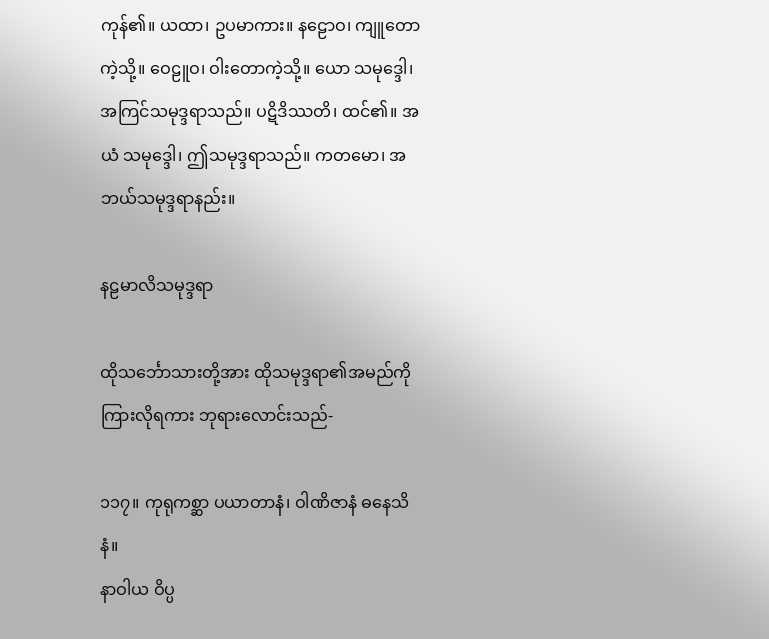ကုန်၏။ ယထာ၊ ဥပမာကား။ နဠောဝ၊ ကျူတောကဲ့သို့။ ဝေဠူဝ၊ ဝါးတောကဲ့သို့။ ယော သမုဒ္ဒေါ၊ အကြင်သမုဒ္ဒရာသည်။ ပဋိဒိဿတိ၊ ထင်၏။ အယံ သမုဒ္ဒေါ၊ ဤသမုဒ္ဒရာသည်။ ကတမော၊ အဘယ်သမုဒ္ဒရာနည်း။

နဠမာလိသမုဒ္ဒရာ

ထိုသင်္ဘောသားတို့အား ထိုသမုဒ္ဒရာ၏အမည်ကို ကြားလိုရကား ဘုရားလောင်းသည်-

၁၁၇။ ကုရုကစ္ဆာ ပယာတာနံ၊ ဝါဏိဇာနံ ဓနေသိနံ။
နာဝါယ ဝိပ္ပ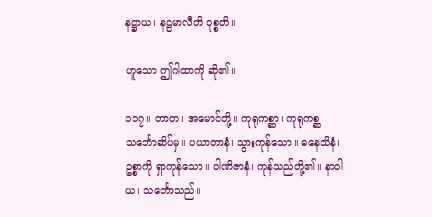နဋ္ဌာယ၊ နဠမာလီတိ ဝုစ္စတိ။

ဟူသော ဤဂါထာကို ဆို၏။

၁၁၇။ တာတ၊ အမောင်တို့။ ကုရုကစ္ဆာ၊ ကုရုကစ္ဆသင်္ဘောဆိပ်မှ။ ပယာတာနံ၊ သွားကုန်သော။ ဓနေသိနံ၊ ဥစ္စာကို ရှာကုန်သော။ ဝါဏိဇာနံ၊ ကုန်သည်တို့၏။ နာဝါယ၊ သင်္ဘောသည်။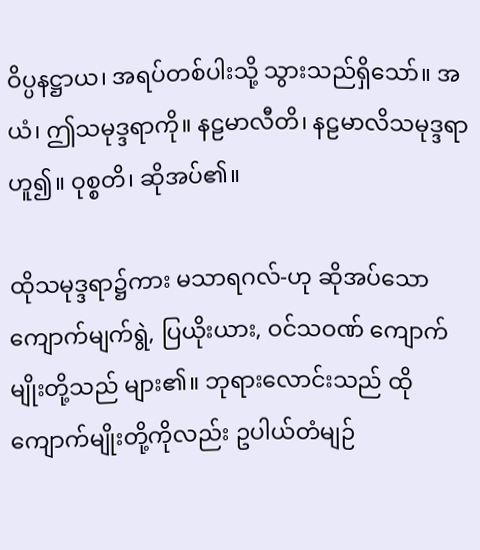ဝိပ္ပနဋ္ဌာယ၊ အရပ်တစ်ပါးသို့ သွားသည်ရှိသော်။ အယံ၊ ဤသမုဒ္ဒရာကို။ နဠမာလီတိ၊ နဠမာလိသမုဒ္ဒရာဟူ၍။ ဝုစ္စတိ၊ ဆိုအပ်၏။

ထိုသမုဒ္ဒရာ၌ကား မသာရဂလ်-ဟု ဆိုအပ်သော ကျောက်မျက်ရွဲ, ပြယိုးယား, ဝင်သဝဏ် ကျောက်မျိုးတို့သည် များ၏။ ဘုရားလောင်းသည် ထိုကျောက်မျိုးတို့ကိုလည်း ဥပါယ်တံမျဉ်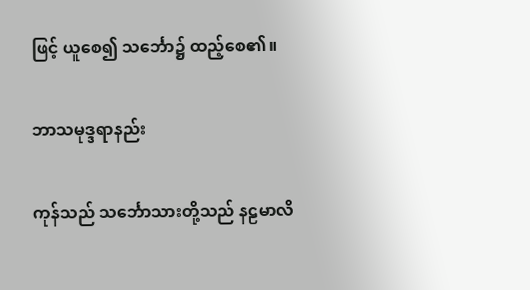ဖြင့် ယူစေ၍ သင်္ဘော၌ ထည့်စေ၏။

ဘာသမုဒ္ဒရာနည်း

ကုန်သည် သင်္ဘောသားတို့သည် နဠမာလိ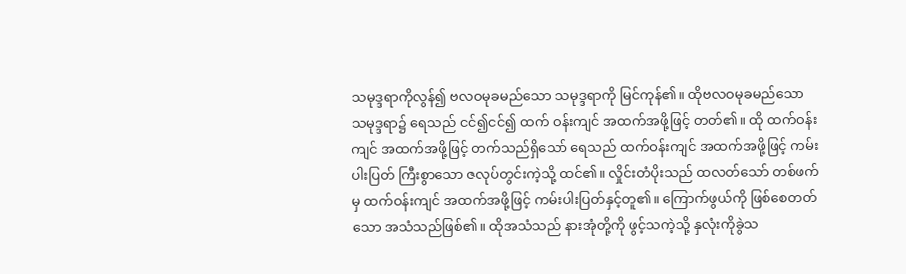သမုဒ္ဒရာကိုလွန်၍ ဗလဝမုခမည်သော သမုဒ္ဒရာကို မြင်ကုန်၏။ ထိုဗလဝမုခမည်သော သမုဒ္ဒရာ၌ ရေသည် ငင်၍ငင်၍ ထက် ဝန်းကျင် အထက်အဖို့ဖြင့် တတ်၏။ ထို ထက်ဝန်းကျင် အထက်အဖို့ဖြင့် တက်သည်ရှိသော် ရေသည် ထက်ဝန်းကျင် အထက်အဖို့ဖြင့် ကမ်းပါးပြတ် ကြီးစွာသော ဇလုပ်တွင်းကဲ့သို့ ထင်၏။ လှိုင်းတံပိုးသည် ထလတ်သော် တစ်ဖက်မှ ထက်ဝန်းကျင် အထက်အဖို့ဖြင့် ကမ်းပါးပြတ်နှင့်တူ၏။ ကြောက်ဖွယ်ကို ဖြစ်စေတတ်သော အသံသည်ဖြစ်၏။ ထိုအသံသည် နားအုံတို့ကို ဖွင့်သကဲ့သို့ နှလုံးကိုခွဲသ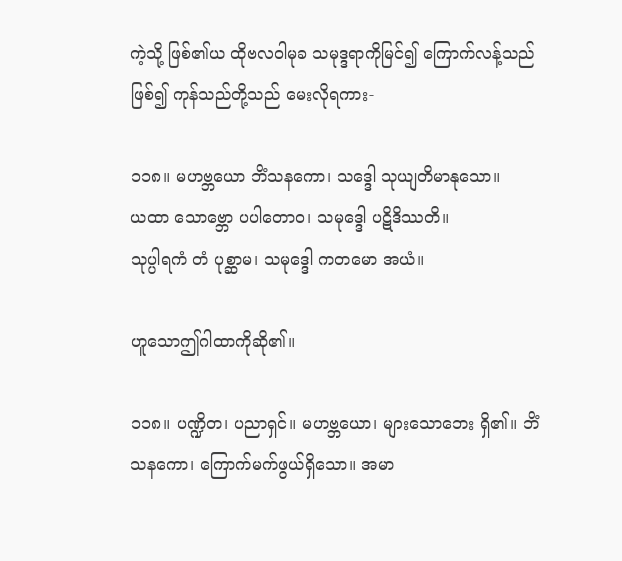ကဲ့သို့ ဖြစ်၏ယ ထိုဗလဝါမုခ သမုဒ္ဒရာကိုမြင်၍ ကြောက်လန့်သည်ဖြစ်၍ ကုန်သည်တို့သည် မေးလိုရကား-

၁၁၈။ မဟဗ္ဘယော ဘိံသနကော၊ သဒ္ဒေါ သုယျတိမာနုသော။
ယထာ သောဗ္ဘော ပပါတောဝ၊ သမုဒ္ဒေါ ပဋိဒိဿတိ။
သုပ္ပါရကံ တံ ပုစ္ဆာမ၊ သမုဒ္ဒေါ ကတမော အယံ။

ဟူသောဤဂါထာကိုဆို၏။

၁၁၈။ ပဏ္ဍိတ၊ ပညာရှင်။ မဟဗ္ဘယော၊ များသောဘေး ရှိ၏။ ဘိံသနကော၊ ကြောက်မက်ဖွယ်ရှိသော။ အမာ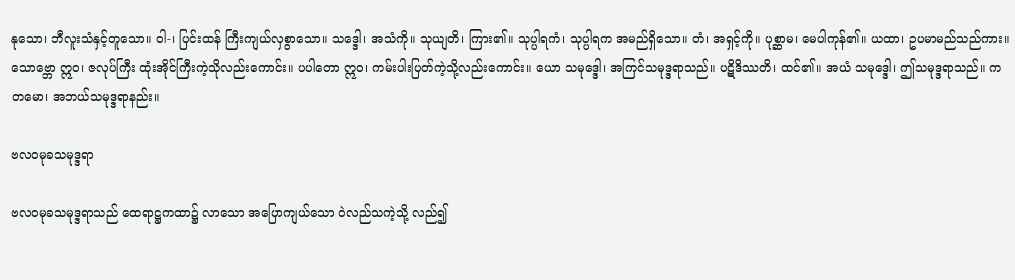နုသော၊ ဘီလူးသံနှင့်တူသော။ ဝါ-၊ ပြင်းထန် ကြီးကျယ်လှစွာသော။ သဒ္ဒေါ၊ အသံကို။ သုယျတိ၊ ကြား၏။ သုပ္ပါရကံ၊ သုပ္ပါရက အမည်ရှိသော။ တံ၊ အရှင့်ကို။ ပုစ္ဆာမ၊ မေပါကုန်၏။ ယထာ၊ ဥပမာမည်သည်ကား။ သောဗ္ဘော ဣဝ၊ ဇလုပ်ကြီး ထုံးအိုင်ကြီးကဲ့သိုလည်းကောင်း။ ပပါတော ဣဝ၊ ကမ်းပါးပြတ်ကဲ့သို့လည်းကောင်း။ ယော သမုဒ္ဒေါ၊ အကြင်သမုဒ္ဒရာသည်။ ပဋိဒိဿတိ၊ ထင်၏။ အယံ သမုဒ္ဒေါ၊ ဤသမုဒ္ဒရာသည်။ ကတမော၊ အဘယ်သမုဒ္ဒရာနည်း။

ဗလဝမုခသမုဒ္ဒရာ

ဗလဝမုခသမုဒ္ဒရာသည် ထေရာဋ္ဌကထာ၌ လာသော အပြောကျယ်သော ဝဲလည်သကဲ့သို့ လည်၍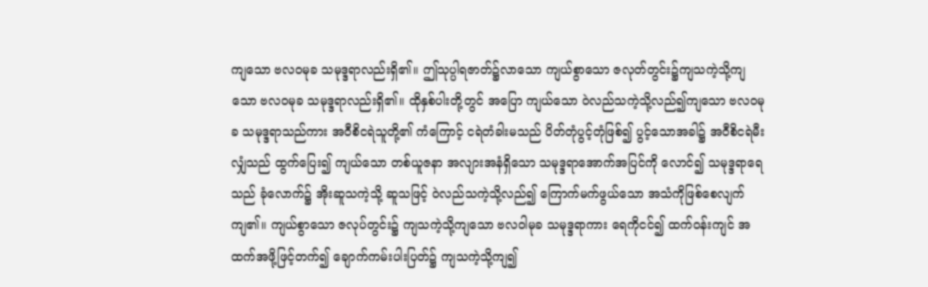ကျသော ဗလဝမုခ သမုဒ္ဒရာလည်းရှိ၏။ ဤသုပ္ပါရဇာတ်၌လာသော ကျယ်စွာသော ဇလုတ်တွင်း၌ကျသကဲ့သို့ကျသော ဗလဝမုခ သမုဒ္ဒရာလည်းရှိ၏။ ထိုနှစ်ပါးတို့တွင် အပြော ကျယ်သော ဝဲလည်သကဲ့သို့လည်၍ကျသော ဗလဝမုခ သမုဒ္ဒရာသည်ကား အဝီစိငရဲသူတို့၏ ကံကြောင့် ငရဲတံခါးမသည် ပိတ်တုံပွင့်တုံဖြစ်၍ ပွင့်သောအခါ၌ အဝီစိငရဲမီးလျှံသည် ထွက်ပြေး၍ ကျယ်သော တစ်ယူဇနာ အလျားအနံရှိသော သမုဒ္ဒရာအောက်အပြင်ကို လောင်၍ သမုဒ္ဒရာရေသည် ခုံလောက်၌ အိုးဆူသကဲ့သို့ ဆူသဖြင့် ဝဲလည်သကဲ့သို့လည်၍ ကြောက်မက်ဖွယ်သော အသံကိုဖြစ်စေလျက် ကျ၏။ ကျယ်စွာသော ဇလုပ်တွင်း၌ ကျသကဲ့သို့ကျသော ဗလဝါမုခ သမုဒ္ဒရာကား ရေကိုငင်၍ ထက်ဝန်းကျင် အထက်အဖို့ဖြင့်တက်၍ ချောက်ကမ်းပါးပြတ်၌ ကျသကဲ့သို့ကျ၍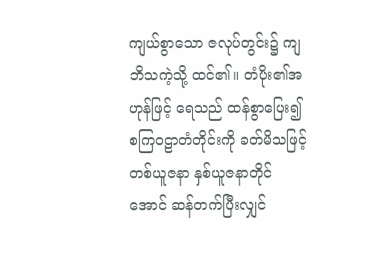ကျယ်စွာသော ဇလုပ်တွင်း၌ ကျဘိသကဲ့သို့ ထင်၏။ တံပိုး၏အဟုန်ဖြင့် ရေသည် ထန်စွာပြေး၍ စကြဝဠာတံတိုင်းကို ခတ်မိသဖြင့် တစ်ယူဇနာ နှစ်ယူဇနာတိုင်အောင် ဆန်တက်ပြီးလျှင်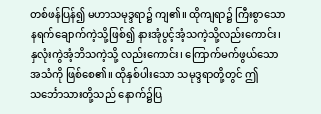တစ်ဖန်ပြန်၍ မဟာသမုဒ္ဒရာ၌ ကျ၏။ ထိုကျရာ၌ ကြီးစွာသော နရက်ချောက်ကဲ့သို့ဖြစ်၍ နားအုံပွင့်အံ့သကဲ့သို့လည်းကောင်း၊ နှလုံးကွဲအံ့ဘိသကဲ့သို့ လည်းကောင်း၊ ကြောက်မက်ဖွယ်သော အသံကို ဖြစ်စေ၏။ ထိုနှစ်ပါးသော သမုဒ္ဒရာတို့တွင် ဤသင်္ဘောသားတို့သည် နောက်၌ပြ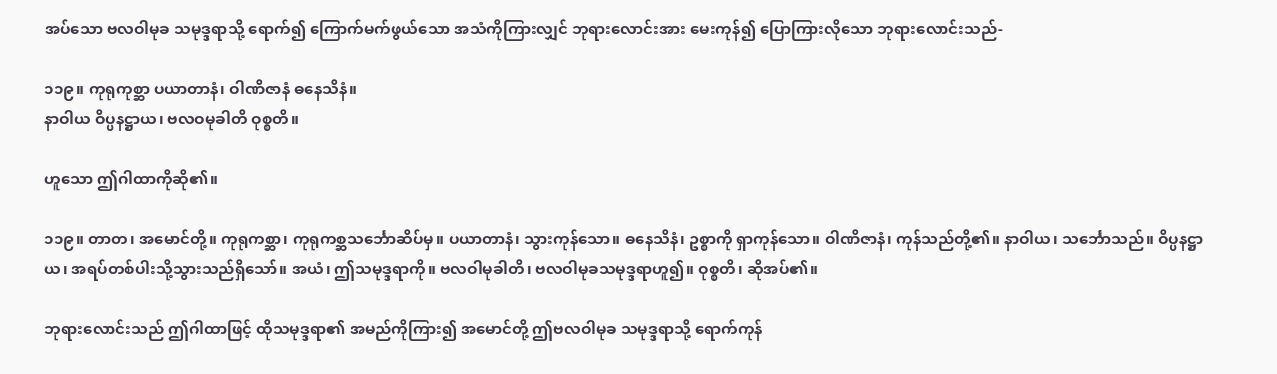အပ်သော ဗလဝါမုခ သမုဒ္ဒရာသို့ ရောက်၍ ကြောက်မက်ဖွယ်သော အသံကိုကြားလျှင် ဘုရားလောင်းအား မေးကုန်၍ ပြောကြားလိုသော ဘုရားလောင်းသည်-

၁၁၉။ ကုရုကုစ္ဆာ ပယာတာနံ၊ ဝါဏိဇာနံ ဓနေသိနံ။
နာဝါယ ဝိပ္ပနဋ္ဌာယ၊ ဗလဝမုခါတိ ဝုစ္စတိ။

ဟူသော ဤဂါထာကိုဆို၏။

၁၁၉။ တာတ၊ အမောင်တို့။ ကုရုကစ္ဆာ၊ ကုရုကစ္ဆသင်္ဘောဆိပ်မှ။ ပယာတာနံ၊ သွားကုန်သော။ ဓနေသိနံ၊ ဥစ္စာကို ရှာကုန်သော။ ဝါဏိဇာနံ၊ ကုန်သည်တို့၏။ နာဝါယ၊ သင်္ဘောသည်။ ဝိပ္ပနဋ္ဌာယ၊ အရပ်တစ်ပါးသို့သွားသည်ရှိသော်။ အယံ၊ ဤသမုဒ္ဒရာကို။ ဗလဝါမုခါတိ၊ ဗလဝါမုခသမုဒ္ဒရာဟူ၍။ ဝုစ္စတိ၊ ဆိုအပ်၏။

ဘုရားလောင်းသည် ဤဂါထာဖြင့် ထိုသမုဒ္ဒရာ၏ အမည်ကိုကြား၍ အမောင်တို့ ဤဗလဝါမုခ သမုဒ္ဒရာသို့ ရောက်ကုန်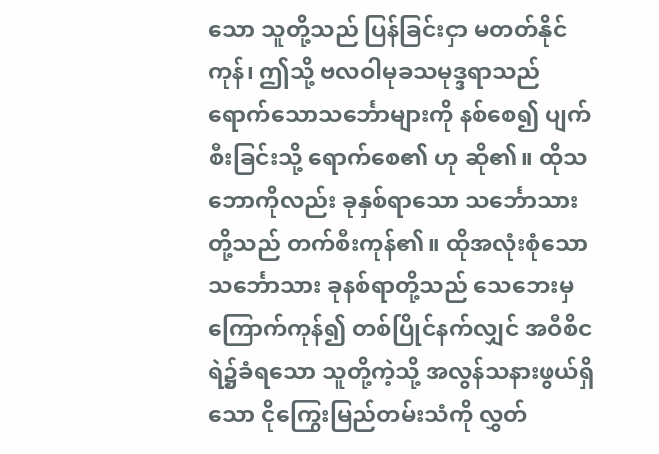သော သူတို့သည် ပြန်ခြင်းငှာ မတတ်နိုင်ကုန်၊ ဤသို့ ဗလဝါမုခသမုဒ္ဒရာသည် ရောက်သောသင်္ဘောများကို နစ်စေ၍ ပျက်စီးခြင်းသို့ ရောက်စေ၏ ဟု ဆို၏။ ထိုသဘောကိုလည်း ခုနှစ်ရာသော သင်္ဘောသားတို့သည် တက်စီးကုန်၏။ ထိုအလုံးစုံသော သင်္ဘောသား ခုနစ်ရာတို့သည် သေဘေးမှကြောက်ကုန်၍ တစ်ပြိုင်နက်လျှင် အဝီစိငရဲ၌ခံရသော သူတို့ကဲ့သို့ အလွန်သနားဖွယ်ရှိသော ငိုကြွေးမြည်တမ်းသံကို လွှတ်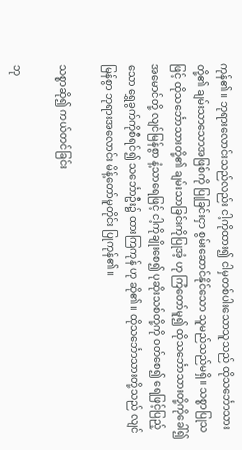ကုန်၏။ ဘုရားလောင်းသည်လည်း ငါ့ကိုထား၍ ငါမှတစ်ပါးသောသူသည် ထိုသင်္ဘောသားတို့၏ ချမ်းသာသောအဖြစ်ကို ပြုခြင်းငှာ စွမ်းဆောင်နိုင်သော သူမည်သည်မရှိ။ သစ္စာပြုသဖြင့် ထိုသင်္ဘောသားတို့၏ ချမ်းသာခြင်းကိုပြုအံ့ ဟု ကြံတော်မူ၍ ထိုသင်္ဘောသားတို့ကိုခေါ်၍ အမောင်တို့ လျင်မြန်စွာ နံ့သာရေဖြင့် ငါ့ကိုချိုးစေ၍ ပုဆိုးသစ်တို့ကို ဝတ်စေ၍ ရေဖြင့်ပြည့်သော ရွှေခွက်ကိုစီရင်၍ သင်္ဘောဦး၌ ထားကြကုန် ဟု ဆို၏။ ထိုသင်္ဘောသားတို့သည် လျင်မြန်စွာ ဘုရားအလောင်း မိန့်တော်မူတိုင်း ပြုကုန်၏။

သစ္စာဆို၍ ကယ်တင်ခြင်း

ဘု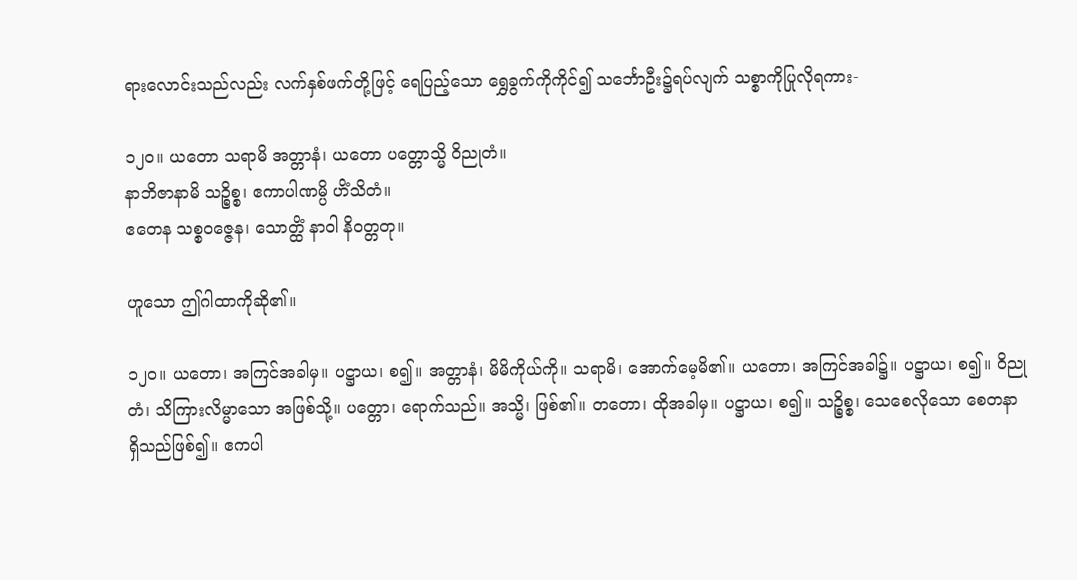ရားလောင်းသည်လည်း လက်နှစ်ဖက်တို့ဖြင့် ရေပြည့်သော ရွှေခွက်ကိုကိုင်၍ သင်္ဘောဦး၌ရပ်လျက် သစ္စာကိုပြုလိုရကား-

၁၂၀။ ယတော သရာမိ အတ္တာနံ၊ ယတော ပတ္တောသ္မိ ဝိညုတံ။
နာဘိဇာနာမိ သဉ္စိစ္စ၊ ဧကာပါဏမ္ပိ ဟိံသိတံ။
ဧတေန သစ္စဝဇ္ဇေန၊ သောတ္ထိံ နာဝါ နိဝတ္တတု။

ဟူသော ဤဂါထာကိုဆို၏။

၁၂၀။ ယတော၊ အကြင်အခါမှ။ ပဋ္ဌာယ၊ စ၍။ အတ္တာနံ၊ မိမိကိုယ်ကို။ သရာမိ၊ အောက်မေ့မိ၏။ ယတော၊ အကြင်အခါ၌။ ပဋ္ဌာယ၊ စ၍။ ဝိညုတံ၊ သိကြားလိမ္မာသော အဖြစ်သို့။ ပတ္တော၊ ရောက်သည်။ အသ္မိ၊ ဖြစ်၏။ တတော၊ ထိုအခါမှ။ ပဋ္ဌာယ၊ စ၍။ သဉ္စိစ္စ၊ သေစေလိုသော စေတနာ ရှိသည်ဖြစ်၍။ ဧကပါ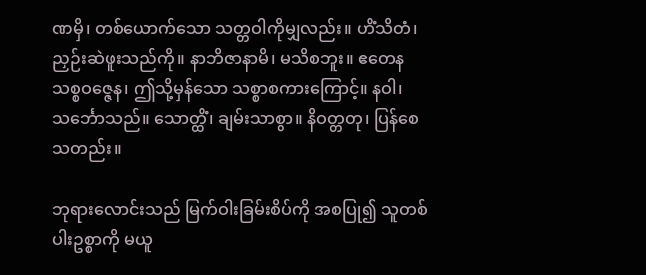ဏမှိ၊ တစ်ယောက်သော သတ္တဝါကိုမျှလည်း။ ဟိံသိတံ၊ ညှဉ်းဆဲဖူးသည်ကို။ နာဘိဇာနာမိ၊ မသိစဘူး။ ဧတေန သစ္စဝဇ္ဇေန၊ ဤသို့မှန်သော သစ္စာစကားကြောင့်။ နဝါ၊ သင်္ဘောသည်။ သောတ္ထိံ၊ ချမ်းသာစွာ။ နိဝတ္တတု၊ ပြန်စေသတည်း။

ဘုရားလောင်းသည် မြက်ဝါးခြမ်းစိပ်ကို အစပြု၍ သူတစ်ပါးဥစ္စာကို မယူ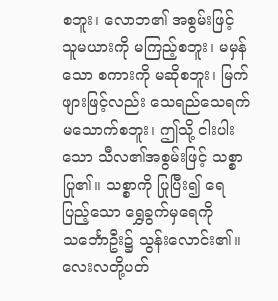စဘူး၊ လောဘ၏ အစွမ်းဖြင့် သူမယားကို မကြည့်စဘူး၊ မမှန်သော စကားကို မဆိုစဘူး၊ မြက်ဖျားဖြင့်လည်း သေရည်သေရက် မသောက်စဘူး၊ ဤသို့ ငါးပါးသော သီလ၏အစွမ်းဖြင့် သစ္စာပြု၏။ သစ္စာကို ပြုပြီး၍ ရေပြည့်သော ရွှေခွက်မှရေကို သင်္ဘောဦး၌ သွန်းလောင်း၏။ လေးလတို့ပတ်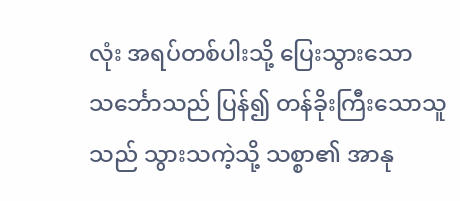လုံး အရပ်တစ်ပါးသို့ ပြေးသွားသော သင်္ဘောသည် ပြန်၍ တန်ခိုးကြီးသောသူသည် သွားသကဲ့သို့ သစ္စာ၏ အာနု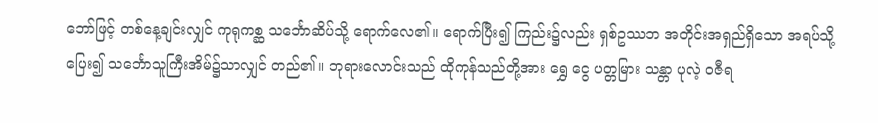ဘော်ဖြင့် တစ်နေ့ချင်းလျှင် ကုရုကစ္ဆ သင်္ဘောဆိပ်သို့ ရောက်လေ၏။ ရောက်ပြီး၍ ကြည်း၌လည်း ရှစ်ဥဿဘ အတိုင်းအရှည်ရှိသော အရပ်သို့ ပြေး၍ သင်္ဘောသူကြီးအိမ်၌သာလျှင် တည်၏။ ဘုရားလောင်းသည် ထိုကုန်သည်တို့အား ရွှေ ငွေ ပတ္တမြား သန္တာ ပုလဲ့ ဝဇီရ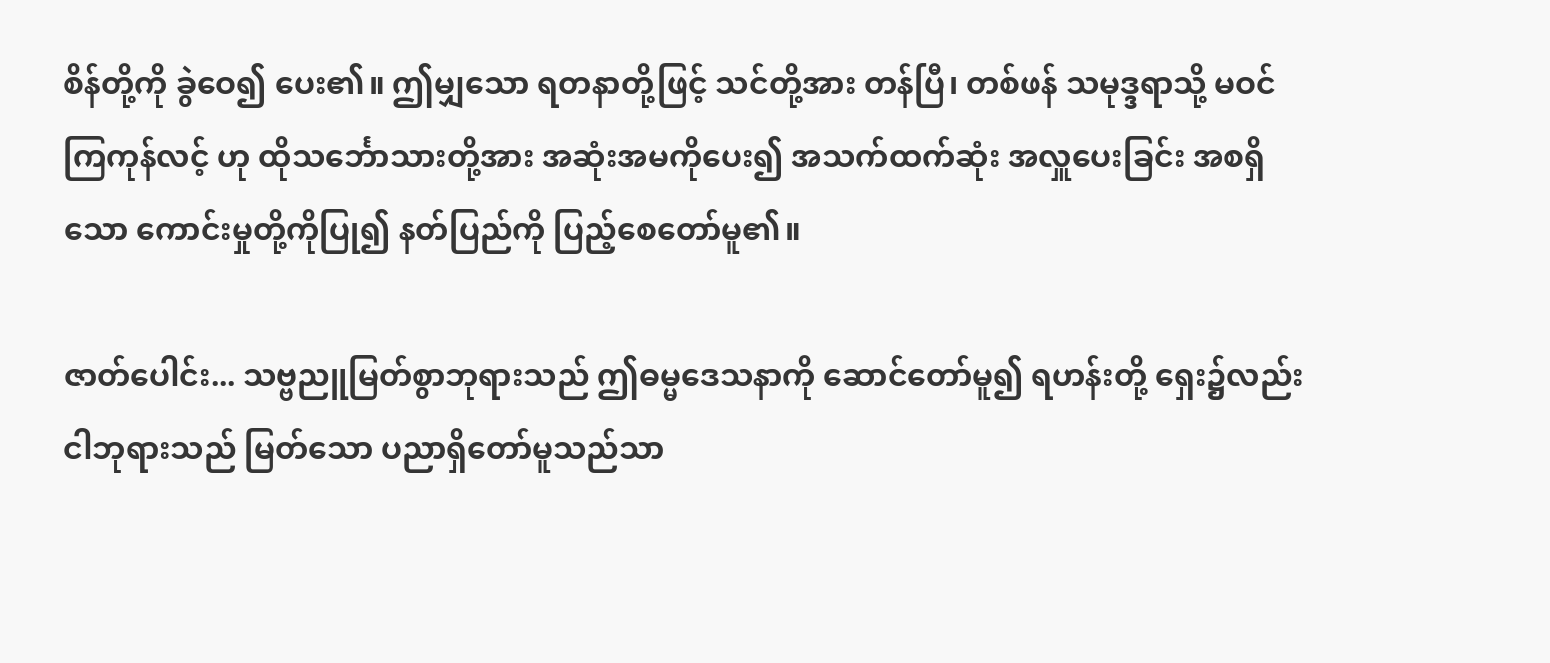စိန်တို့ကို ခွဲဝေ၍ ပေး၏။ ဤမျှသော ရတနာတို့ဖြင့် သင်တို့အား တန်ပြီ၊ တစ်ဖန် သမုဒ္ဒရာသို့ မဝင်ကြကုန်လင့် ဟု ထိုသင်္ဘောသားတို့အား အဆုံးအမကိုပေး၍ အသက်ထက်ဆုံး အလှူပေးခြင်း အစရှိသော ကောင်းမှုတို့ကိုပြု၍ နတ်ပြည်ကို ပြည့်စေတော်မူ၏။

ဇာတ်ပေါင်း... သဗ္ဗညူမြတ်စွာဘုရားသည် ဤဓမ္မဒေသနာကို ဆောင်တော်မူ၍ ရဟန်းတို့ ရှေး၌လည်း ငါဘုရားသည် မြတ်သော ပညာရှိတော်မူသည်သာ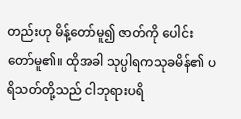တည်းဟု မိန့်တော်မူ၍ ဇာတ်ကို ပေါင်းတော်မူ၏။ ထိုအခါ သုပ္ပါရကသုခမိန်၏ ပရိသတ်တို့သည် ငါဘုရားပရိ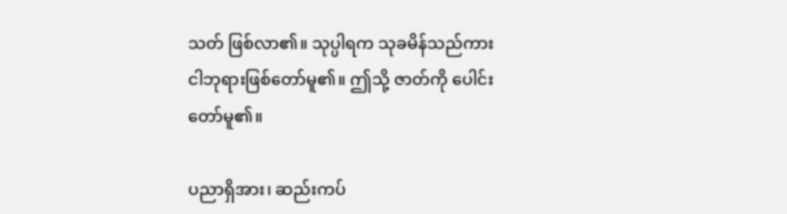သတ် ဖြစ်လာ၏။ သုပ္ပါရက သုခမိန်သည်ကား ငါဘုရားဖြစ်တော်မူ၏။ ဤသို့ ဇာတ်ကို ပေါင်းတော်မူ၏။

ပညာရှိအား၊ ဆည်းကပ်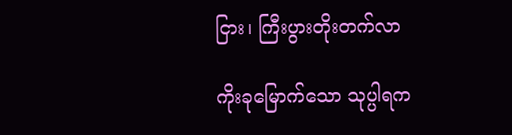ငြား၊ ကြီးပွားတိုးတက်လာ

ကိုးခုမြောက်သော သုပ္ပါရက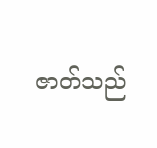ဇာတ်သည်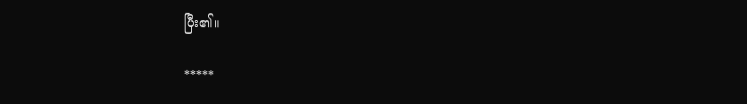ပြီး၏။

*****